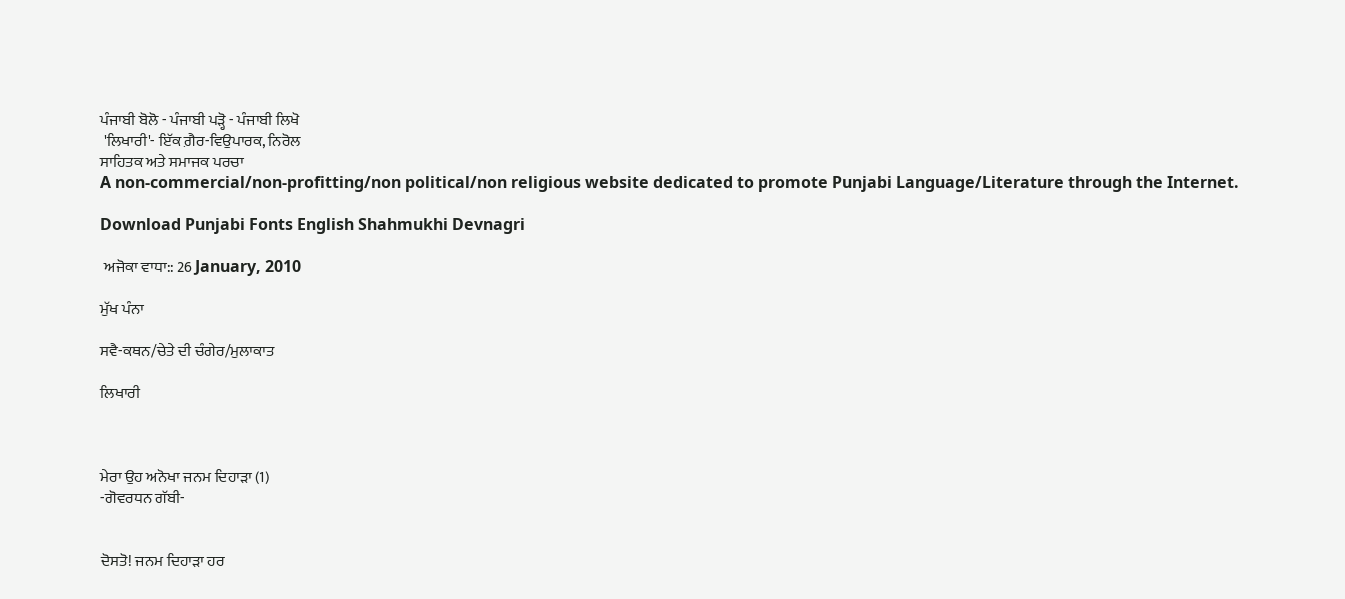ਪੰਜਾਬੀ ਬੋਲੋ - ਪੰਜਾਬੀ ਪੜ੍ਹੋ - ਪੰਜਾਬੀ ਲਿਖੋ
 'ਲਿਖਾਰੀ'- ਇੱਕ ਗ਼ੈਰ-ਵਿਉਪਾਰਕ, ਨਿਰੋਲ
ਸਾਹਿਤਕ ਅਤੇ ਸਮਾਜਕ ਪਰਚਾ
A non-commercial/non-profitting/non political/non religious website dedicated to promote Punjabi Language/Literature through the Internet.

Download Punjabi Fonts English Shahmukhi Devnagri

 ਅਜੋਕਾ ਵਾਧਾ:: 26 January, 2010

ਮੁੱਖ ਪੰਨਾ

ਸਵੈ-ਕਥਨ/ਚੇਤੇ ਦੀ ਚੰਗੇਰ/ਮੁਲਾਕਾਤ

ਲਿਖਾਰੀ



ਮੇਰਾ ਉਹ ਅਨੋਖਾ ਜਨਮ ਦਿਹਾੜਾ (1)
-ਗੋਵਰਧਨ ਗੱਬੀ-


ਦੋਸਤੋ! ਜਨਮ ਦਿਹਾੜਾ ਹਰ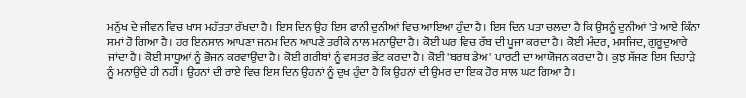ਮਨੁੱਖ ਦੇ ਜੀਵਨ ਵਿਚ ਖਾਸ ਮਹੱਤਤਾ ਰੱਖਦਾ ਹੈ। ਇਸ ਦਿਨ ਉਹ ਇਸ ਫਾਨੀ ਦੁਨੀਆਂ ਵਿਚ ਆਇਆ ਹੁੰਦਾ ਹੈ। ਇਸ ਦਿਨ ਪਤਾ ਚਲਦਾ ਹੈ ਕਿ ਉਸਨੂੰ ਦੁਨੀਆਂ 'ਤੇ ਆਏ ਕਿੰਨਾ ਸਮਾਂ ਹੋ ਗਿਆ ਹੈ। ਹਰ ਇਨਸਾਨ ਆਪਣਾ ਜਨਮ ਦਿਨ ਆਪਣੇ ਤਰੀਕੇ ਨਾਲ ਮਨਾਉਂਦਾ ਹੈ। ਕੋਈ ਘਰ ਵਿਚ ਰੱਬ ਦੀ ਪੂਜਾ ਕਰਦਾ ਹੈ। ਕੋਈ ਮੰਦਰ, ਮਸਜਿਦ, ਗੁਰੂਦੁਆਰੇ ਜਾਂਦਾ ਹੈ। ਕੋਈ ਸਾਧੂਆਂ ਨੂੰ ਭੋਜਨ ਕਰਵਾਉਂਦਾ ਹੈ। ਕੋਈ ਗਰੀਬਾਂ ਨੂੰ ਵਸਤਰ ਭੇਂਟ ਕਰਦਾ ਹੈ। ਕੋਈ 'ਬਰਥ ਡੇਅ' ਪਾਰਟੀ ਦਾ ਆਯੋਜਨ ਕਰਦਾ ਹੈ। ਕੁਝ ਸੱਜਣ ਇਸ ਦਿਹਾੜੇ ਨੂੰ ਮਨਾਉਂਦੇ ਹੀ ਨਹੀਂ। ਉਹਨਾਂ ਦੀ ਰਾਏ ਵਿਚ ਇਸ ਦਿਨ ਉਹਨਾਂ ਨੂੰ ਦੁਖ ਹੁੰਦਾ ਹੈ ਕਿ ਉਹਨਾਂ ਦੀ ਉਮਰ ਦਾ ਇਕ ਹੋਰ ਸਾਲ ਘਟ ਗਿਆ ਹੈ।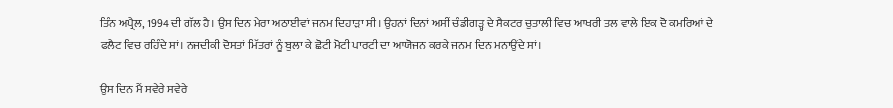ਤਿੰਨ ਅਪ੍ਰੈਲ, 1994 ਦੀ ਗੱਲ ਹੈ। ਉਸ ਦਿਨ ਮੇਰਾ ਅਠਾਈਵਾਂ ਜਨਮ ਦਿਹਾੜਾ ਸੀ। ਉਹਨਾਂ ਦਿਨਾਂ ਅਸੀਂ ਚੰਡੀਗੜ੍ਹ ਦੇ ਸੈਕਟਰ ਚੁਤਾਲੀ ਵਿਚ ਆਖਰੀ ਤਲ ਵਾਲੇ ਇਕ ਦੋ ਕਮਰਿਆਂ ਦੇ ਫਲੈਟ ਵਿਚ ਰਹਿੰਦੇ ਸਾਂ। ਨਜਦੀਕੀ ਦੋਸਤਾਂ ਮਿੱਤਰਾਂ ਨੂੰ ਬੁਲਾ ਕੇ ਛੋਟੀ ਮੋਟੀ ਪਾਰਟੀ ਦਾ ਆਯੋਜਨ ਕਰਕੇ ਜਨਮ ਦਿਨ ਮਨਾਉਂਦੇ ਸਾਂ।

ਉਸ ਦਿਨ ਮੈਂ ਸਵੇਰੇ ਸਵੇਰੇ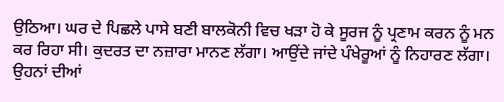ਉਠਿਆ। ਘਰ ਦੇ ਪਿਛਲੇ ਪਾਸੇ ਬਣੀ ਬਾਲਕੋਨੀ ਵਿਚ ਖੜਾ ਹੋ ਕੇ ਸੂਰਜ ਨੂੰ ਪ੍ਰਣਾਮ ਕਰਨ ਨੂੰ ਮਨ ਕਰ ਰਿਹਾ ਸੀ। ਕੁਦਰਤ ਦਾ ਨਜ਼ਾਰਾ ਮਾਨਣ ਲੱਗਾ। ਆਉਂਦੇ ਜਾਂਦੇ ਪੰਖੇਰੂਆਂ ਨੂੰ ਨਿਹਾਰਣ ਲੱਗਾ। ਉਹਨਾਂ ਦੀਆਂ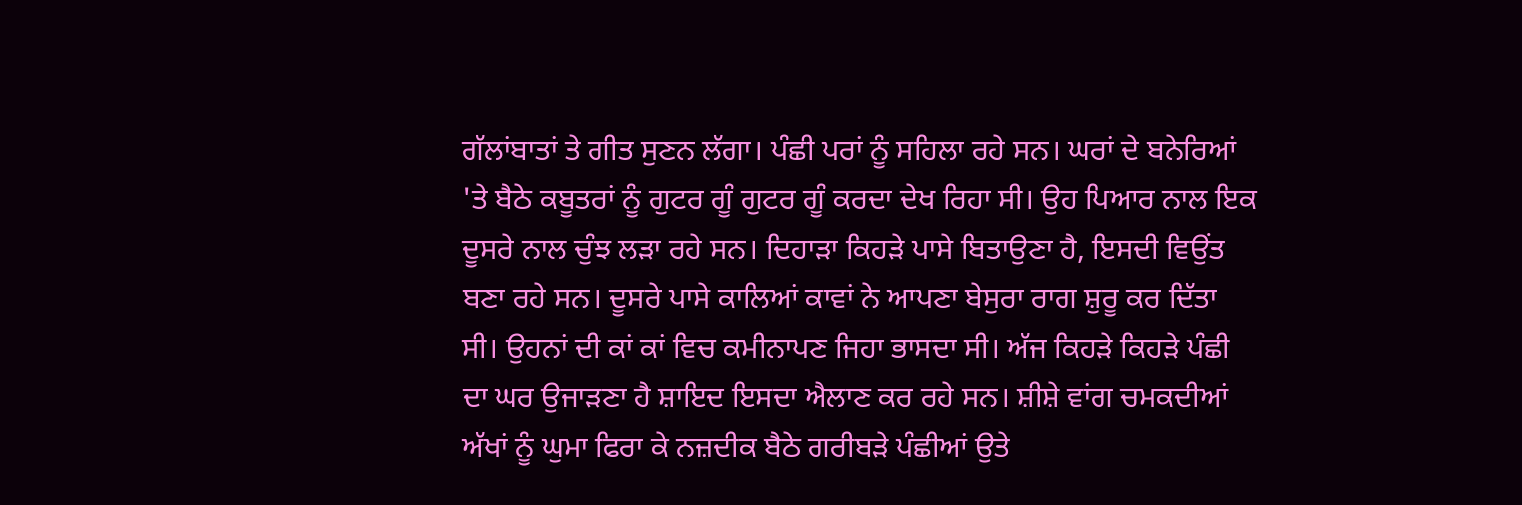ਗੱਲਾਂਬਾਤਾਂ ਤੇ ਗੀਤ ਸੁਣਨ ਲੱਗਾ। ਪੰਛੀ ਪਰਾਂ ਨੂੰ ਸਹਿਲਾ ਰਹੇ ਸਨ। ਘਰਾਂ ਦੇ ਬਨੇਰਿਆਂ 'ਤੇ ਬੈਠੇ ਕਬੂਤਰਾਂ ਨੂੰ ਗੁਟਰ ਗੂੰ ਗੁਟਰ ਗੂੰ ਕਰਦਾ ਦੇਖ ਰਿਹਾ ਸੀ। ਉਹ ਪਿਆਰ ਨਾਲ ਇਕ ਦੂਸਰੇ ਨਾਲ ਚੁੰਝ ਲੜਾ ਰਹੇ ਸਨ। ਦਿਹਾੜਾ ਕਿਹੜੇ ਪਾਸੇ ਬਿਤਾਉਣਾ ਹੈ, ਇਸਦੀ ਵਿਉਂਤ ਬਣਾ ਰਹੇ ਸਨ। ਦੂਸਰੇ ਪਾਸੇ ਕਾਲਿਆਂ ਕਾਵਾਂ ਨੇ ਆਪਣਾ ਬੇਸੁਰਾ ਰਾਗ ਸ਼ੁਰੂ ਕਰ ਦਿੱਤਾ ਸੀ। ਉਹਨਾਂ ਦੀ ਕਾਂ ਕਾਂ ਵਿਚ ਕਮੀਨਾਪਣ ਜਿਹਾ ਭਾਸਦਾ ਸੀ। ਅੱਜ ਕਿਹੜੇ ਕਿਹੜੇ ਪੰਛੀ ਦਾ ਘਰ ਉਜਾੜਣਾ ਹੈ ਸ਼ਾਇਦ ਇਸਦਾ ਐਲਾਣ ਕਰ ਰਹੇ ਸਨ। ਸ਼ੀਸ਼ੇ ਵਾਂਗ ਚਮਕਦੀਆਂ ਅੱਖਾਂ ਨੂੰ ਘੁਮਾ ਫਿਰਾ ਕੇ ਨਜ਼ਦੀਕ ਬੈਠੇ ਗਰੀਬੜੇ ਪੰਛੀਆਂ ਉਤੇ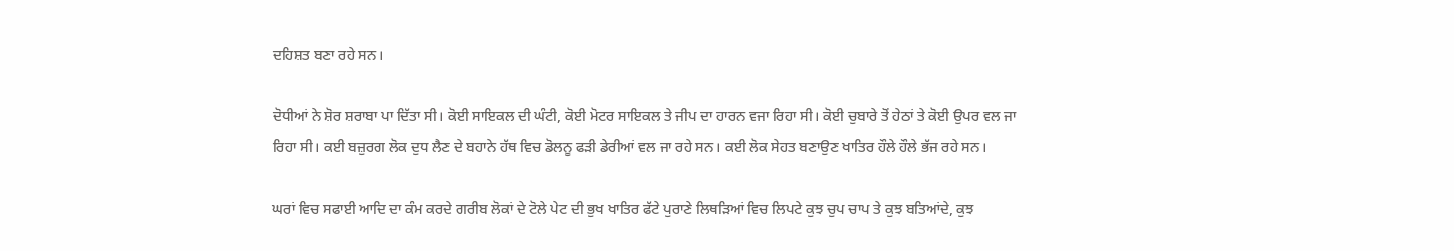ਦਹਿਸ਼ਤ ਬਣਾ ਰਹੇ ਸਨ।

ਦੋਧੀਆਂ ਨੇ ਸ਼ੋਰ ਸ਼ਰਾਬਾ ਪਾ ਦਿੱਤਾ ਸੀ। ਕੋਈ ਸਾਇਕਲ ਦੀ ਘੰਟੀ, ਕੋਈ ਮੋਟਰ ਸਾਇਕਲ ਤੇ ਜੀਪ ਦਾ ਹਾਰਨ ਵਜਾ ਰਿਹਾ ਸੀ। ਕੋਈ ਚੁਬਾਰੇ ਤੋਂ ਹੇਠਾਂ ਤੇ ਕੋਈ ਉਪਰ ਵਲ ਜਾ ਰਿਹਾ ਸੀ। ਕਈ ਬਜ਼ੁਰਗ ਲੋਕ ਦੁਧ ਲੈਣ ਦੇ ਬਹਾਨੇ ਹੱਥ ਵਿਚ ਡੋਲਨੂ ਫੜੀ ਡੇਰੀਆਂ ਵਲ ਜਾ ਰਹੇ ਸਨ। ਕਈ ਲੋਕ ਸੇਹਤ ਬਣਾਉਣ ਖਾਤਿਰ ਹੌਲੇ ਹੌਲੇ ਭੱਜ ਰਹੇ ਸਨ।

ਘਰਾਂ ਵਿਚ ਸਫਾਈ ਆਦਿ ਦਾ ਕੰਮ ਕਰਦੇ ਗਰੀਬ ਲੋਕਾਂ ਦੇ ਟੋਲੇ ਪੇਟ ਦੀ ਭੁਖ ਖਾਤਿਰ ਫੱਟੇ ਪੁਰਾਣੇ ਲਿਥੜਿਆਂ ਵਿਚ ਲਿਪਟੇ ਕੁਝ ਚੁਪ ਚਾਪ ਤੇ ਕੁਝ ਬਤਿਆਂਦੇ, ਕੁਝ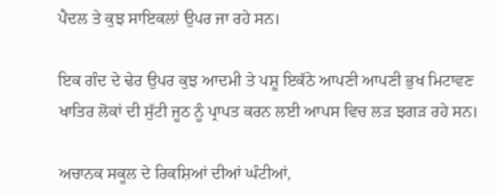ਪੈਦਲ ਤੇ ਕੁਝ ਸਾਇਕਲਾਂ ਉਪਰ ਜਾ ਰਹੇ ਸਨ।

ਇਕ ਗੰਦ ਦੇ ਢੇਰ ਉਪਰ ਕੁਝ ਆਦਮੀ ਤੇ ਪਸ਼ੂ ਇਕੱਠੇ ਆਪਣੀ ਆਪਣੀ ਭੁਖ ਮਿਟਾਵਣ ਖਾਤਿਰ ਲੋਕਾਂ ਦੀ ਸੁੱਟੀ ਜੂਠ ਨੂੰ ਪ੍ਰਾਪਤ ਕਰਨ ਲਈ ਆਪਸ ਵਿਚ ਲੜ ਝਗੜ ਰਹੇ ਸਨ।

ਅਚਾਨਕ ਸਕੂਲ ਦੇ ਰਿਕਸ਼ਿਆਂ ਦੀਆਂ ਘੰਟੀਆਂ,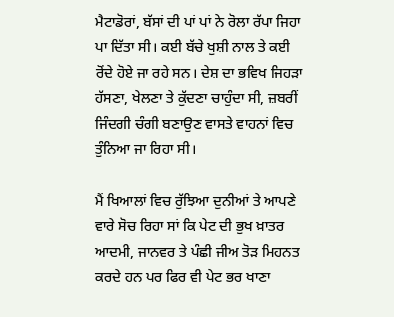ਮੈਟਾਡੋਰਾਂ, ਬੱਸਾਂ ਦੀ ਪਾਂ ਪਾਂ ਨੇ ਰੋਲਾ ਰੱਪਾ ਜਿਹਾ ਪਾ ਦਿੱਤਾ ਸੀ। ਕਈ ਬੱਚੇ ਖੁਸ਼ੀ ਨਾਲ ਤੇ ਕਈ ਰੋਂਦੇ ਹੋਏ ਜਾ ਰਹੇ ਸਨ। ਦੇਸ਼ ਦਾ ਭਵਿਖ ਜਿਹੜਾ ਹੱਸਣਾ, ਖੇਲਣਾ ਤੇ ਕੁੱਦਣਾ ਚਾਹੁੰਦਾ ਸੀ, ਜ਼ਬਰੀਂ ਜਿੰਦਗੀ ਚੰਗੀ ਬਣਾਉਣ ਵਾਸਤੇ ਵਾਹਨਾਂ ਵਿਚ ਤੁੰਨਿਆ ਜਾ ਰਿਹਾ ਸੀ।

ਮੈਂ ਖਿਆਲਾਂ ਵਿਚ ਰੁੱਝਿਆ ਦੁਨੀਆਂ ਤੇ ਆਪਣੇ ਵਾਰੇ ਸੋਚ ਰਿਹਾ ਸਾਂ ਕਿ ਪੇਟ ਦੀ ਭੁਖ ਖ਼ਾਤਰ ਆਦਮੀ, ਜਾਨਵਰ ਤੇ ਪੰਛੀ ਜੀਅ ਤੋੜ ਮਿਹਨਤ ਕਰਦੇ ਹਨ ਪਰ ਫਿਰ ਵੀ ਪੇਟ ਭਰ ਖਾਣਾ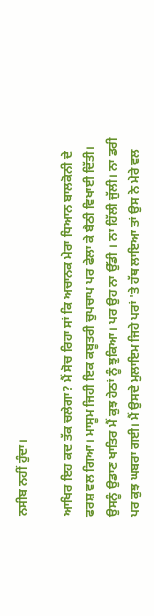ਨਸੀਬ ਨਹੀਂ ਹੁੰਦਾ।

ਆਖਿਰ ਇਹ ਕਦ ਤੱਕ ਚਲੇਗਾ? ਮੈਂ ਸੋਚ ਰਿਹਾ ਸਾਂ ਕਿ ਅਚਾਨਕ ਮੇਰਾ ਧਿਆਨ ਬਾਲਕੋਨੀ ਦੇ ਫਰਸ਼ ਵਲ ਗਿਆ। ਮਾਸੂਮ ਜਿਹੀ ਇਕ ਕਬੂਤਰੀ ਚੁਪਚਾਪ ਪਰ ਫੇਲਾ ਕੇ ਬੈਠੀ ਵਿਖਾਈ ਦਿੱਤੀ। ਉਸਨੂੰ ਉਡਾਣ ਖਾਤਿਰ ਮੈਂ ਕੁਝ ਹੇਠਾਂ ਨੂੰ ਝੁਕਿਆ। ਪਰ ਉਹ ਨਾ ਉੱਡੀ । ਨਾ ਹਿੱਲੀ ਜੁੱਲੀ। ਨਾ ਡਰੀ ਪਰ ਕੁਝ ਘਬਰਾ ਗਈ। ਮੈਂ ਉਸਦੇ ਮੁਲਾਇਮ ਜਿਹੇ ਪਰਾਂ 'ਤੇ ਹੱਥ ਲਾਇਆ ਤਾਂ ਉਸ ਨੇ ਮੇਰੇ ਵਲ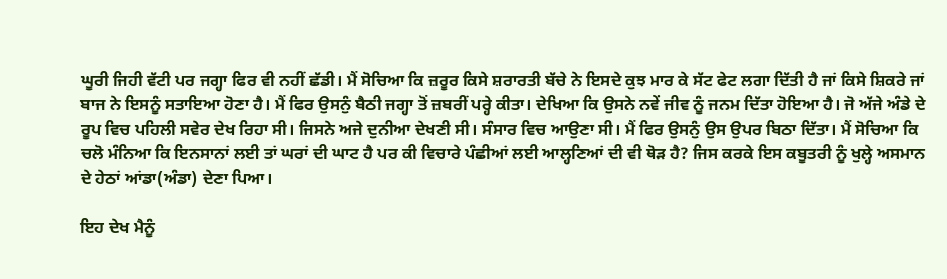ਘੂਰੀ ਜਿਹੀ ਵੱਟੀ ਪਰ ਜਗ੍ਹਾ ਫਿਰ ਵੀ ਨਹੀਂ ਛੱਡੀ। ਮੈਂ ਸੋਚਿਆ ਕਿ ਜ਼ਰੂਰ ਕਿਸੇ ਸ਼ਰਾਰਤੀ ਬੱਚੇ ਨੇ ਇਸਦੇ ਕੁਝ ਮਾਰ ਕੇ ਸੱਟ ਫੇਟ ਲਗਾ ਦਿੱਤੀ ਹੈ ਜਾਂ ਕਿਸੇ ਸ਼ਿਕਰੇ ਜਾਂ ਬਾਜ ਨੇ ਇਸਨੂੰ ਸਤਾਇਆ ਹੋਣਾ ਹੈ। ਮੈਂ ਫਿਰ ਉਸਨੁੰ ਬੈਠੀ ਜਗ੍ਹਾ ਤੋਂ ਜ਼ਬਰੀਂ ਪਰ੍ਹੇ ਕੀਤਾ। ਦੇਖਿਆ ਕਿ ਉਸਨੇ ਨਵੇਂ ਜੀਵ ਨੂੰ ਜਨਮ ਦਿੱਤਾ ਹੋਇਆ ਹੈ। ਜੋ ਅੱਜੇ ਅੰਡੇ ਦੇ ਰੂਪ ਵਿਚ ਪਹਿਲੀ ਸਵੇਰ ਦੇਖ ਰਿਹਾ ਸੀ। ਜਿਸਨੇ ਅਜੇ ਦੁਨੀਆ ਦੇਖਣੀ ਸੀ। ਸੰਸਾਰ ਵਿਚ ਆਉਣਾ ਸੀ। ਮੈਂ ਫਿਰ ਉਸਨੁੰ ਉਸ ਉਪਰ ਬਿਠਾ ਦਿੱਤਾ। ਮੈਂ ਸੋਚਿਆ ਕਿ ਚਲੋ ਮੰਨਿਆ ਕਿ ਇਨਸਾਨਾਂ ਲਈ ਤਾਂ ਘਰਾਂ ਦੀ ਘਾਟ ਹੈ ਪਰ ਕੀ ਵਿਚਾਰੇ ਪੰਛੀਆਂ ਲਈ ਆਲ੍ਹਣਿਆਂ ਦੀ ਵੀ ਥੋੜ ਹੈ? ਜਿਸ ਕਰਕੇ ਇਸ ਕਬੂਤਰੀ ਨੂੰ ਖੁਲ੍ਹੇ ਅਸਮਾਨ ਦੇ ਹੇਠਾਂ ਆਂਡਾ(ਅੰਡਾ) ਦੇਣਾ ਪਿਆ।

ਇਹ ਦੇਖ ਮੈਨੂੰ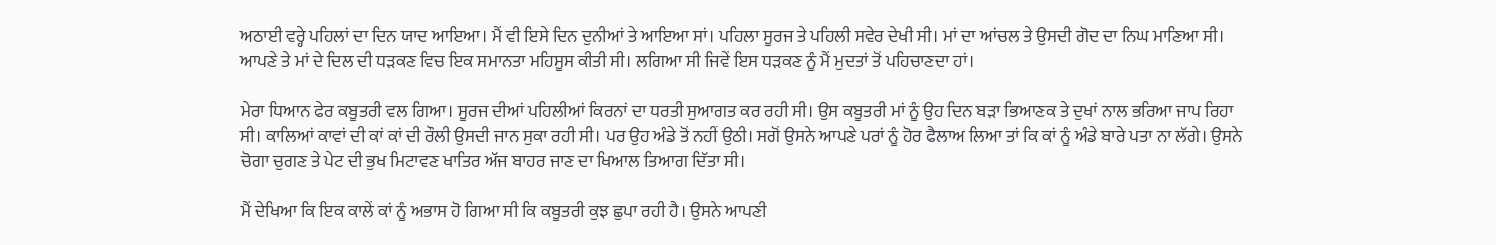ਅਠਾਈ ਵਰ੍ਹੇ ਪਹਿਲਾਂ ਦਾ ਦਿਨ ਯਾਦ ਆਇਆ। ਮੈਂ ਵੀ ਇਸੇ ਦਿਨ ਦੁਨੀਆਂ ਤੇ ਆਇਆ ਸਾਂ। ਪਹਿਲਾ ਸੂਰਜ ਤੇ ਪਹਿਲੀ ਸਵੇਰ ਦੇਖੀ ਸੀ। ਮਾਂ ਦਾ ਆਂਚਲ ਤੇ ਉਸਦੀ ਗੋਦ ਦਾ ਨਿਘ ਮਾਣਿਆ ਸੀ। ਆਪਣੇ ਤੇ ਮਾਂ ਦੇ ਦਿਲ ਦੀ ਧੜਕਣ ਵਿਚ ਇਕ ਸਮਾਨਤਾ ਮਹਿਸੂਸ ਕੀਤੀ ਸੀ। ਲਗਿਆ ਸੀ ਜਿਵੇਂ ਇਸ ਧੜਕਣ ਨੂੰ ਮੈਂ ਮੁਦਤਾਂ ਤੋਂ ਪਹਿਚਾਣਦਾ ਹਾਂ।

ਮੇਰਾ ਧਿਆਨ ਫੇਰ ਕਬੂਤਰੀ ਵਲ ਗਿਆ। ਸੂਰਜ ਦੀਆਂ ਪਹਿਲੀਆਂ ਕਿਰਨਾਂ ਦਾ ਧਰਤੀ ਸੁਆਗਤ ਕਰ ਰਹੀ ਸੀ। ਉਸ ਕਬੂਤਰੀ ਮਾਂ ਨੂੰ ਉਹ ਦਿਨ ਬੜਾ ਭਿਆਣਕ ਤੇ ਦੁਖਾਂ ਨਾਲ ਭਰਿਆ ਜਾਪ ਰਿਹਾ ਸੀ। ਕਾਲਿਆਂ ਕਾਵਾਂ ਦੀ ਕਾਂ ਕਾਂ ਦੀ ਰੌਲੀ ਉਸਦੀ ਜਾਨ ਸੁਕਾ ਰਹੀ ਸੀ। ਪਰ ਉਹ ਅੰਡੇ ਤੋਂ ਨਹੀਂ ਉਠੀ। ਸਗੋਂ ਉਸਨੇ ਆਪਣੇ ਪਰਾਂ ਨੂੰ ਹੋਰ ਫੈਲਾਅ ਲਿਆ ਤਾਂ ਕਿ ਕਾਂ ਨੂੰ ਅੰਡੇ ਬਾਰੇ ਪਤਾ ਨਾ ਲੱਗੇ। ਉਸਨੇ ਚੋਗਾ ਚੁਗਣ ਤੇ ਪੇਟ ਦੀ ਭੁਖ ਮਿਟਾਵਣ ਖਾਤਿਰ ਅੱਜ ਬਾਹਰ ਜਾਣ ਦਾ ਖਿਆਲ ਤਿਆਗ ਦਿੱਤਾ ਸੀ।

ਮੈਂ ਦੇਖਿਆ ਕਿ ਇਕ ਕਾਲੇਂ ਕਾਂ ਨੂੰ ਅਭਾਸ ਹੋ ਗਿਆ ਸੀ ਕਿ ਕਬੂਤਰੀ ਕੁਝ ਛੁਪਾ ਰਹੀ ਹੈ। ਉਸਨੇ ਆਪਣੀ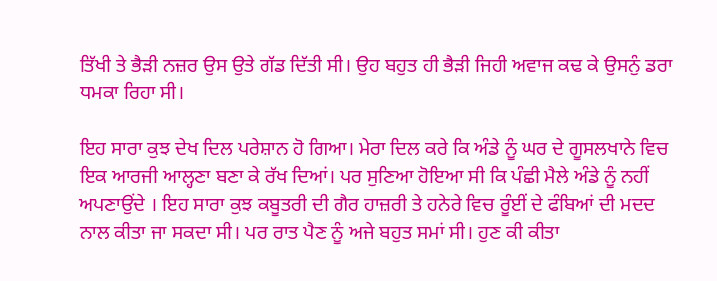ਤਿੱਖੀ ਤੇ ਭੈੜੀ ਨਜ਼ਰ ਉਸ ਉਤੇ ਗੱਡ ਦਿੱਤੀ ਸੀ। ਉਹ ਬਹੁਤ ਹੀ ਭੈੜੀ ਜਿਹੀ ਅਵਾਜ ਕਢ ਕੇ ਉਸਨੁੰ ਡਰਾ ਧਮਕਾ ਰਿਹਾ ਸੀ।

ਇਹ ਸਾਰਾ ਕੁਝ ਦੇਖ ਦਿਲ ਪਰੇਸ਼ਾਨ ਹੋ ਗਿਆ। ਮੇਰਾ ਦਿਲ ਕਰੇ ਕਿ ਅੰਡੇ ਨੂੰ ਘਰ ਦੇ ਗੂਸਲਖਾਨੇ ਵਿਚ ਇਕ ਆਰਜੀ ਆਲ੍ਹਣਾ ਬਣਾ ਕੇ ਰੱਖ ਦਿਆਂ। ਪਰ ਸੁਣਿਆ ਹੋਇਆ ਸੀ ਕਿ ਪੰਛੀ ਮੈਲੇ ਅੰਡੇ ਨੂੰ ਨਹੀਂ ਅਪਣਾਉਂਦੇ । ਇਹ ਸਾਰਾ ਕੁਝ ਕਬੂਤਰੀ ਦੀ ਗੈਰ ਹਾਜ਼ਰੀ ਤੇ ਹਨੇਰੇ ਵਿਚ ਰੂੰਈਂ ਦੇ ਫੰਬਿਆਂ ਦੀ ਮਦਦ ਨਾਲ ਕੀਤਾ ਜਾ ਸਕਦਾ ਸੀ। ਪਰ ਰਾਤ ਪੈਣ ਨੂੰ ਅਜੇ ਬਹੁਤ ਸਮਾਂ ਸੀ। ਹੁਣ ਕੀ ਕੀਤਾ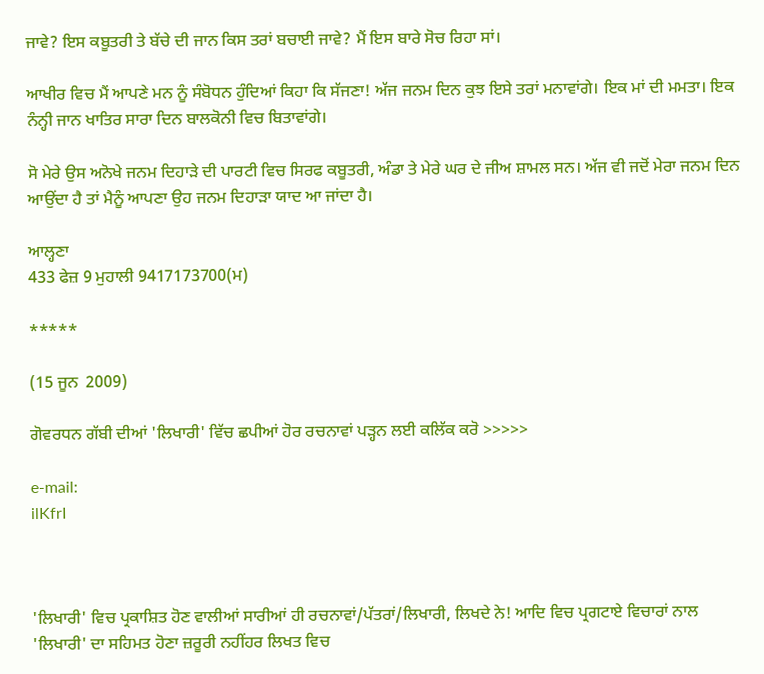ਜਾਵੇ? ਇਸ ਕਬੂਤਰੀ ਤੇ ਬੱਚੇ ਦੀ ਜਾਨ ਕਿਸ ਤਰਾਂ ਬਚਾਈ ਜਾਵੇ? ਮੈਂ ਇਸ ਬਾਰੇ ਸੋਚ ਰਿਹਾ ਸਾਂ।

ਆਖੀਰ ਵਿਚ ਮੈਂ ਆਪਣੇ ਮਨ ਨੂੰ ਸੰਬੋਧਨ ਹੁੰਦਿਆਂ ਕਿਹਾ ਕਿ ਸੱਜਣਾ! ਅੱਜ ਜਨਮ ਦਿਨ ਕੁਝ ਇਸੇ ਤਰਾਂ ਮਨਾਵਾਂਗੇ। ਇਕ ਮਾਂ ਦੀ ਮਮਤਾ। ਇਕ ਨੰਨ੍ਹੀ ਜਾਨ ਖਾਤਿਰ ਸਾਰਾ ਦਿਨ ਬਾਲਕੋਨੀ ਵਿਚ ਬਿਤਾਵਾਂਗੇ।

ਸੋ ਮੇਰੇ ਉਸ ਅਨੋਖੇ ਜਨਮ ਦਿਹਾੜੇ ਦੀ ਪਾਰਟੀ ਵਿਚ ਸਿਰਫ ਕਬੂਤਰੀ, ਅੰਡਾ ਤੇ ਮੇਰੇ ਘਰ ਦੇ ਜੀਅ ਸ਼ਾਮਲ ਸਨ। ਅੱਜ ਵੀ ਜਦੋਂ ਮੇਰਾ ਜਨਮ ਦਿਨ ਆਉਂਦਾ ਹੈ ਤਾਂ ਮੈਨੂੰ ਆਪਣਾ ਉਹ ਜਨਮ ਦਿਹਾੜਾ ਯਾਦ ਆ ਜਾਂਦਾ ਹੈ।

ਆਲ੍ਹਣਾ
433 ਫੇਜ਼ 9 ਮੁਹਾਲੀ 9417173700(ਮ)

*****

(15 ਜੂਨ  2009)

ਗੋਵਰਧਨ ਗੱਬੀ ਦੀਆਂ 'ਲਿਖਾਰੀ' ਵਿੱਚ ਛਪੀਆਂ ਹੋਰ ਰਚਨਾਵਾਂ ਪੜ੍ਹਨ ਲਈ ਕਲਿੱਕ ਕਰੋ >>>>>

e-mail:
ilKfrI



'ਲਿਖਾਰੀ' ਵਿਚ ਪ੍ਰਕਾਸ਼ਿਤ ਹੋਣ ਵਾਲੀਆਂ ਸਾਰੀਆਂ ਹੀ ਰਚਨਾਵਾਂ/ਪੱਤਰਾਂ/ਲਿਖਾਰੀ, ਲਿਖਦੇ ਨੇ! ਆਦਿ ਵਿਚ ਪ੍ਰਗਟਾਏ ਵਿਚਾਰਾਂ ਨਾਲ 'ਲਿਖਾਰੀ' ਦਾ ਸਹਿਮਤ ਹੋਣਾ ਜ਼ਰੂਰੀ ਨਹੀਂਹਰ ਲਿਖਤ ਵਿਚ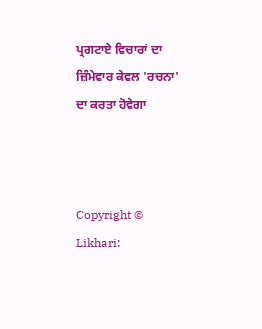ਪ੍ਰਗਟਾਏ ਵਿਚਾਰਾਂ ਦਾ ਜ਼ਿੰਮੇਵਾਰ ਕੇਵਲ 'ਰਚਨਾ' ਦਾ ਕਰਤਾ ਹੋਵੇਗਾ



Copyright © Likhari: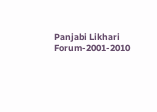Panjabi Likhari Forum-2001-2010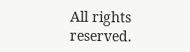All rights reserved.